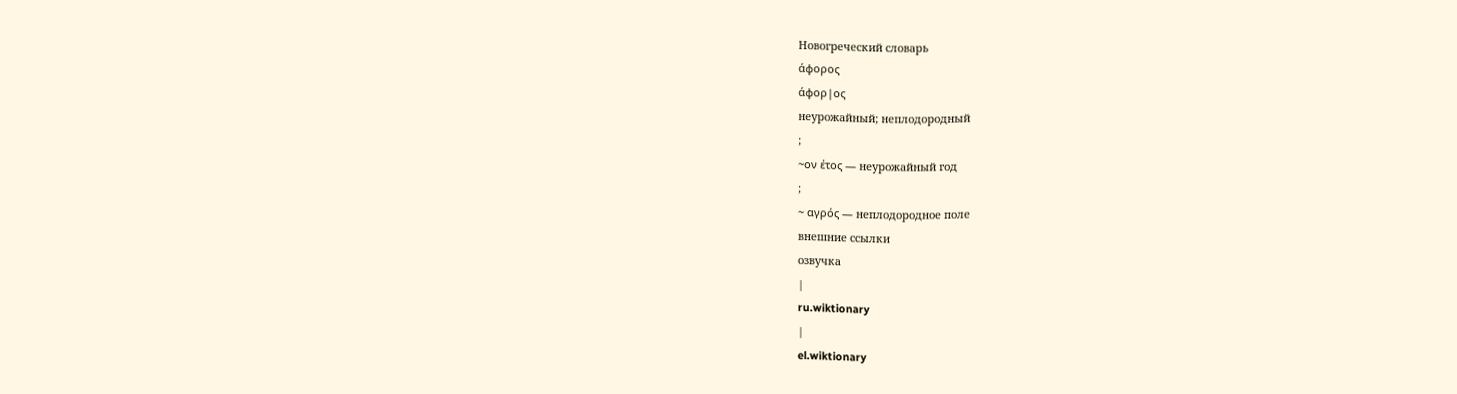Новогреческий словарь
άφορος
άφορ|ος
неурожайный; неплодородный
;
~ον έτος — неурожайный год
;
~ αγρός — неплодородное поле
внешние ссылки
озвучка
|
ru.wiktionary
|
el.wiktionary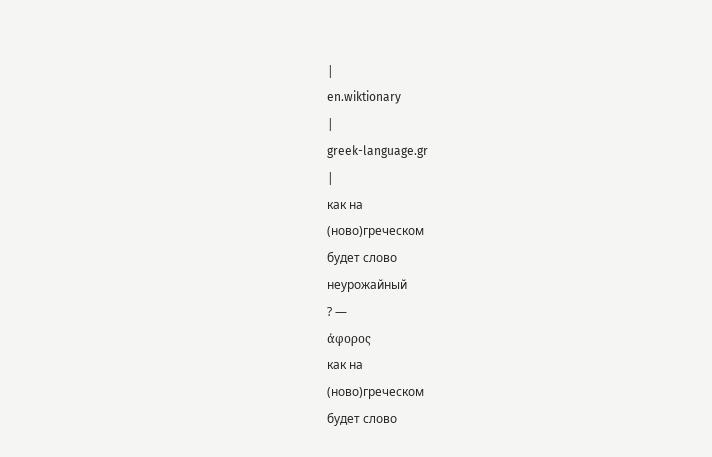|
en.wiktionary
|
greek-language.gr
|
как на
(ново)греческом
будет слово
неурожайный
? —
άφορος
как на
(ново)греческом
будет слово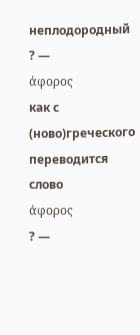неплодородный
? —
άφορος
как с
(ново)греческого
переводится слово
άφορος
? —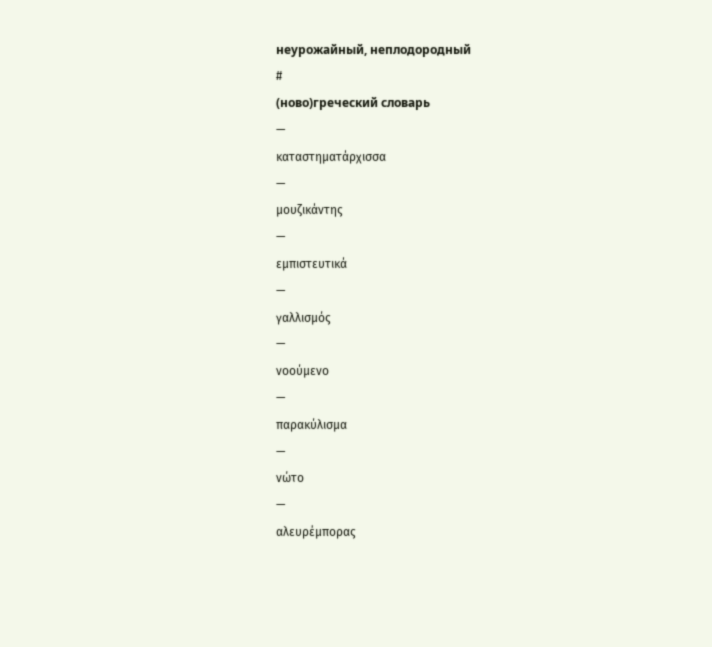неурожайный, неплодородный
#
(ново)греческий словарь
—
καταστηματάρχισσα
—
μουζικάντης
—
εμπιστευτικά
—
γαλλισμός
—
νοούμενο
—
παρακύλισμα
—
νώτο
—
αλευρέμπορας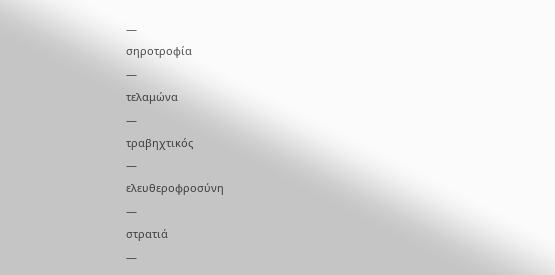—
σηροτροφία
—
τελαμώνα
—
τραβηχτικός
—
ελευθεροφροσύνη
—
στρατιά
—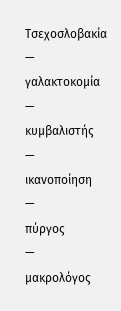Τσεχοσλοβακία
—
γαλακτοκομία
—
κυμβαλιστής
—
ικαvοποίηση
—
πύργος
—
μακρολόγος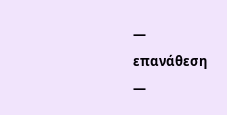—
επανάθεση
—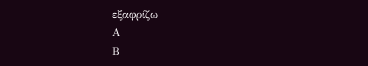εξαφρίζω
Α
Β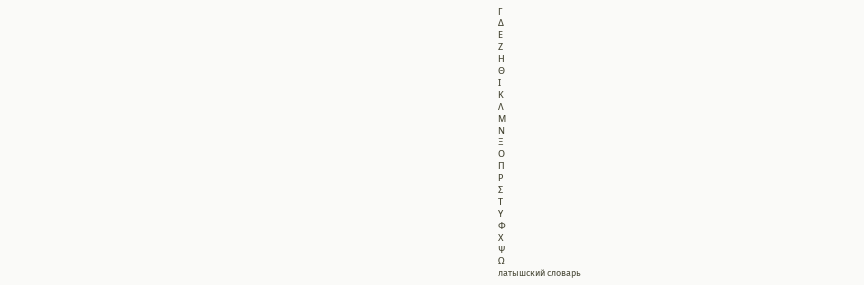Γ
Δ
Ε
Ζ
Η
Θ
Ι
Κ
Λ
Μ
Ν
Ξ
Ο
Π
Ρ
Σ
Τ
Υ
Φ
Χ
Ψ
Ω
латышский словарь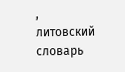,
литовский словарь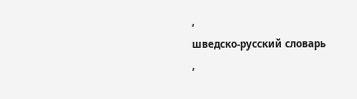,
шведско-русский словарь
,